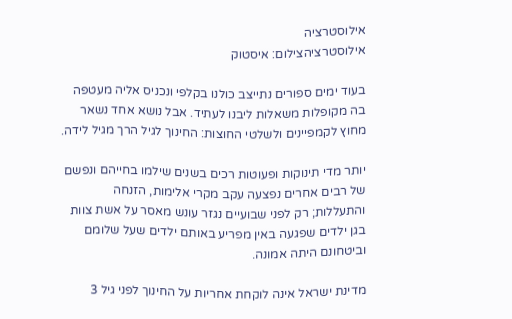אילוסטרציה
אילוסטרציהצילום: איסטוק

בעוד ימים ספורים נתייצב כולנו בקלפי ונכניס אליה מעטפה בה מקופלות משאלות ליבנו לעתיד. אבל נושא אחד נשאר מחוץ לקמפיינים ולשלטי החוצות: החינוך לגיל הרך מגיל לידה.

יותר מדי תינוקות ופעוטות רכים בשנים שילמו בחייהם ונפשם של רבים אחרים נפצעה עקב מקרי אלימות, הזנחה והתעללות; רק לפני שבועיים נגזר עונש מאסר על אשת צוות בגן ילדים שפגעה באין מפריע באותם ילדים שעל שלומם וביטחונם היתה אמונה.

מדינת ישראל אינה לוקחת אחריות על החינוך לפני גיל 3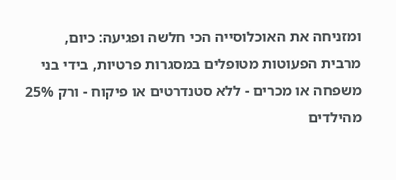ומזניחה את האוכלוסייה הכי חלשה ופגיעה: כיום, מרבית הפעוטות מטופלים במסגרות פרטיות, בידי בני משפחה או מכרים - ללא סטנדרטים או פיקוח - ורק 25% מהילדים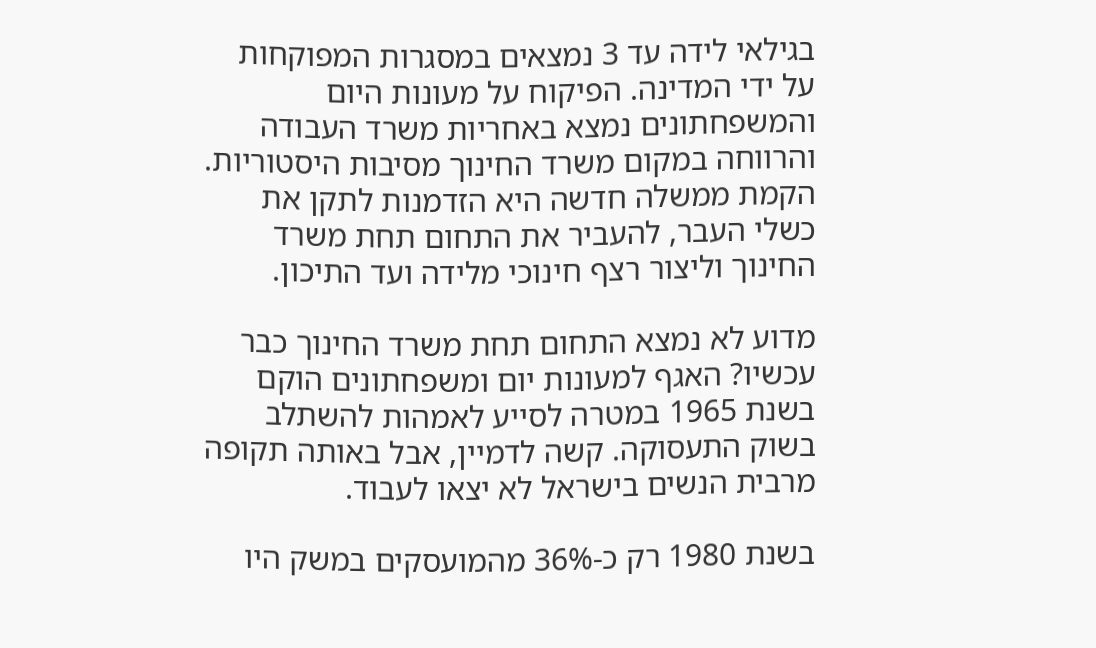בגילאי לידה עד 3 נמצאים במסגרות המפוקחות על ידי המדינה. הפיקוח על מעונות היום והמשפחתונים נמצא באחריות משרד העבודה והרווחה במקום משרד החינוך מסיבות היסטוריות. הקמת ממשלה חדשה היא הזדמנות לתקן את כשלי העבר, להעביר את התחום תחת משרד החינוך וליצור רצף חינוכי מלידה ועד התיכון.

מדוע לא נמצא התחום תחת משרד החינוך כבר עכשיו? האגף למעונות יום ומשפחתונים הוקם בשנת 1965 במטרה לסייע לאמהות להשתלב בשוק התעסוקה. קשה לדמיין, אבל באותה תקופה מרבית הנשים בישראל לא יצאו לעבוד.

בשנת 1980 רק כ-36% מהמועסקים במשק היו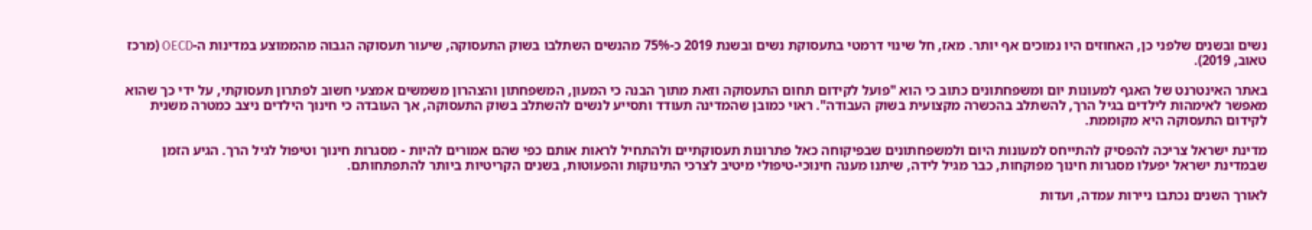נשים ובשנים שלפני כן, האחוזים היו נמוכים אף יותר. מאז, חל שינוי דרמטי בתעסוקת נשים ובשנת 2019 כ-75% מהנשים השתלבו בשוק התעסוקה, שיעור תעסוקה הגבוה מהממוצע במדינות ה-OECD (מרכז טאוב, 2019).

באתר האינטרנט של האגף למעונות יום ומשפחתונים כתוב כי הוא "פועל לקידום תחום התעסוקה וזאת מתוך הבנה כי המעון, המשפחתון והצהרון משמשים אמצעי חשוב לפתרון תעסוקתי, על ידי כך שהוא מאפשר לאימהות לילדים בגיל הרך, להשתלב בהכשרה מקצועית בשוק העבודה". ראוי כמובן שהמדינה תעודד ותסייע לנשים להשתלב בשוק התעסוקה, אך העובדה כי חינוך הילדים ניצב כמטרה משנית לקידום התעסוקה היא מקוממת.

מדינת ישראל צריכה להפסיק להתייחס למעונות היום ולמשפחתונים שבפיקוחה כאל פתרונות תעסוקתיים ולהתחיל לראות אותם כפי שהם אמורים להיות - מסגרות חינוך וטיפול לגיל הרך. הגיע הזמן שבמדינת ישראל יפעלו מסגרות חינוך מפוקחות, כבר מגיל לידה, שיתנו מענה חינוכי-טיפולי מיטיב לצרכי התינוקות והפעוטות, בשנים הקריטיות ביותר להתפתחותם.

לאורך השנים נכתבו ניירות עמדה, ועדות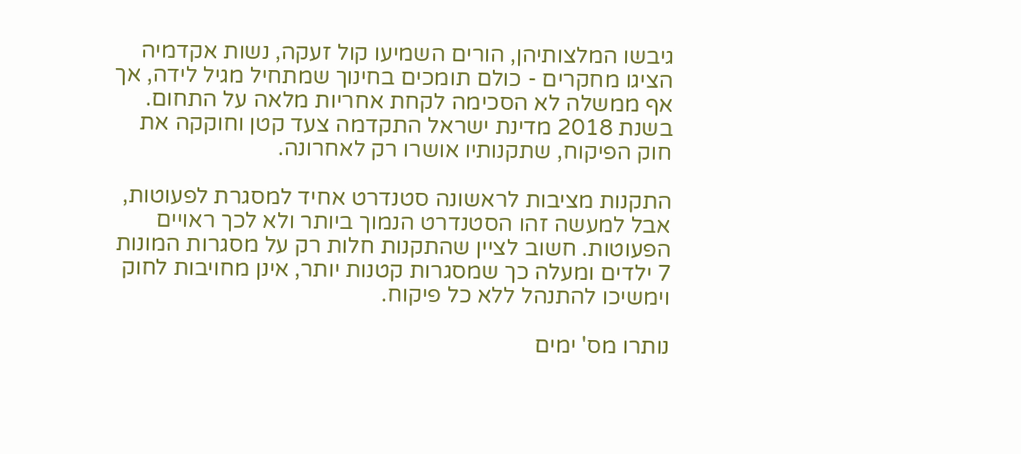גיבשו המלצותיהן, הורים השמיעו קול זעקה, נשות אקדמיה הציגו מחקרים - כולם תומכים בחינוך שמתחיל מגיל לידה, אך אף ממשלה לא הסכימה לקחת אחריות מלאה על התחום. בשנת 2018 מדינת ישראל התקדמה צעד קטן וחוקקה את חוק הפיקוח, שתקנותיו אושרו רק לאחרונה.

התקנות מציבות לראשונה סטנדרט אחיד למסגרת לפעוטות, אבל למעשה זהו הסטנדרט הנמוך ביותר ולא לכך ראויים הפעוטות. חשוב לציין שהתקנות חלות רק על מסגרות המונות 7 ילדים ומעלה כך שמסגרות קטנות יותר, אינן מחויבות לחוק וימשיכו להתנהל ללא כל פיקוח.

נותרו מס' ימים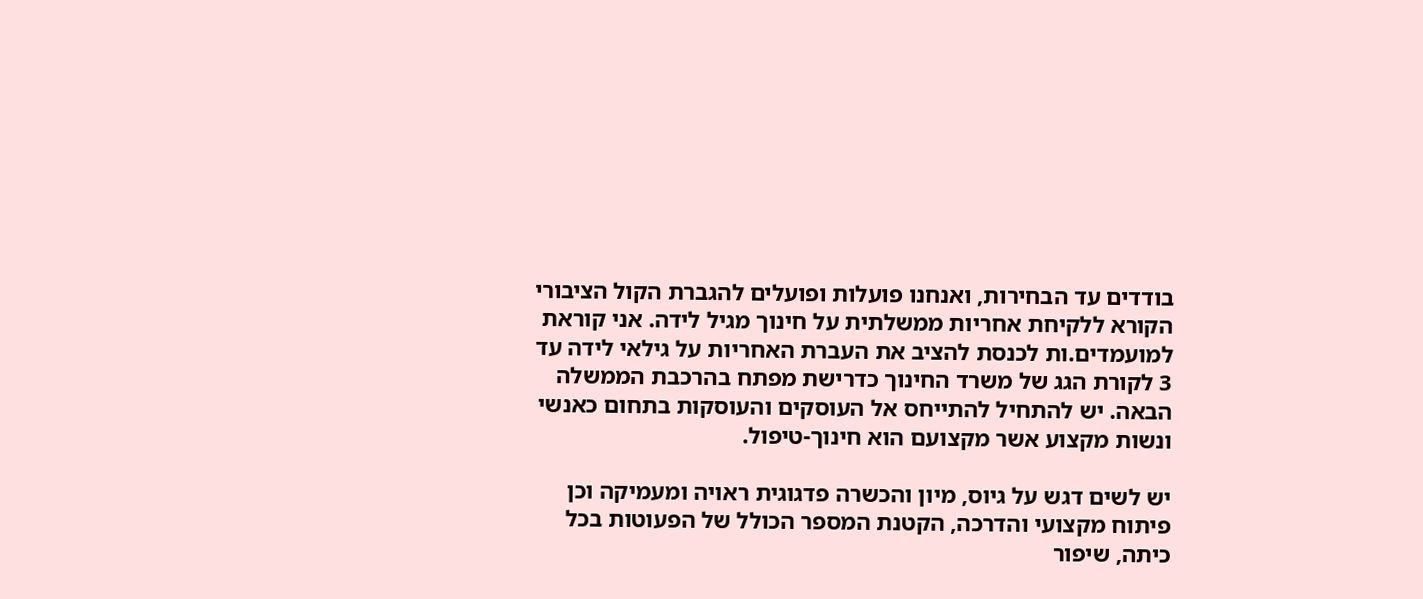בודדים עד הבחירות, ואנחנו פועלות ופועלים להגברת הקול הציבורי הקורא ללקיחת אחריות ממשלתית על חינוך מגיל לידה. אני קוראת למועמדים.ות לכנסת להציב את העברת האחריות על גילאי לידה עד 3 לקורת הגג של משרד החינוך כדרישת מפתח בהרכבת הממשלה הבאה. יש להתחיל להתייחס אל העוסקים והעוסקות בתחום כאנשי ונשות מקצוע אשר מקצועם הוא חינוך-טיפול.

יש לשים דגש על גיוס, מיון והכשרה פדגוגית ראויה ומעמיקה וכן פיתוח מקצועי והדרכה, הקטנת המספר הכולל של הפעוטות בכל כיתה, שיפור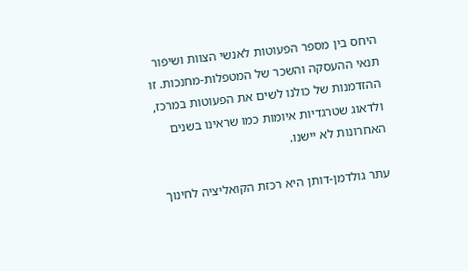היחס בין מספר הפעוטות לאנשי הצוות ושיפור תנאי ההעסקה והשכר של המטפלות-מחנכות. זו ההזדמנות של כולנו לשים את הפעוטות במרכז, ולדאוג שטרגדיות איומות כמו שראינו בשנים האחרונות לא יישנו.

עתר גולדמן-דותן היא רכזת הקואליציה לחינוך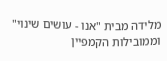מלידה מבית "אנו - עושים שינוי" וממובילות הקמפיין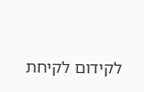לקידום לקיחת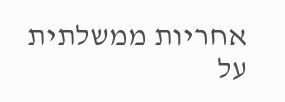אחריות ממשלתית על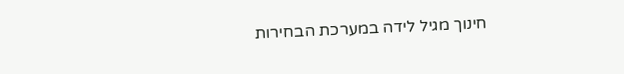חינוך מגיל לידה במערכת הבחירות